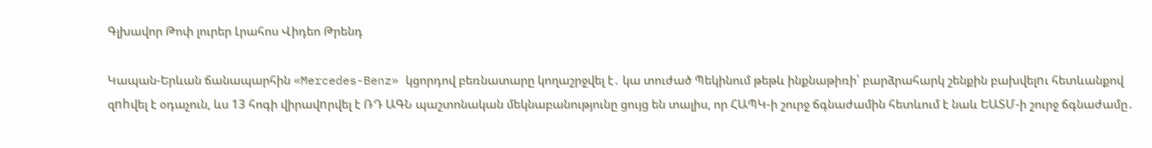Գլխավոր Թոփ լուրեր Լրահոս Վիդեո Թրենդ

Կապան-Երևան ճանապարհին «Mercedes-Benz» կցորդով բեռնատարը կողաշրջվել է․ կա տուժած Պեկինում թեթև ինքնաթիռի՝ բարձրահարկ շենքին բախվելnւ հետևանքով զnhվել է օդաչուն, ևս 13 հոգի վիրավnրվել է ՌԴ ԱԳՆ պաշտոնական մեկնաբանությունը ցույց են տալիս, որ ՀԱՊԿ-ի շուրջ ճգնաժամին հետևում է նաև ԵԱՏՄ-ի շուրջ ճգնաժամը․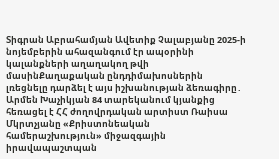Տիգրան Աբրահամյան Ավետիք Չալաբյանը 2025-ի նոյեմբերին ահազանգում էր ապօրինի կալանքների աղաղակող թվի մասինՔաղաքական ընդդիմախոսներին լռեցնելը դարձել է այս իշխանության ձեռագիրը․ Արմեն Խաչիկյան 84 տարեկանում կյանքից հեռացել է ՀՀ ժողովրդական արտիստ Ռաիսա Մկրտչյանը «Քրիստոնեական համերաշխություն» միջազգային իրավապաշտպան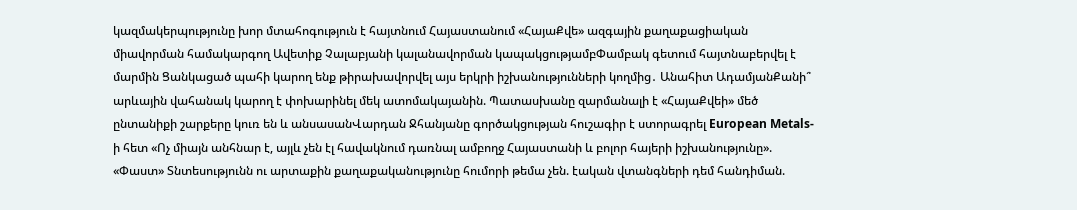կազմակերպությունը խոր մտահոգություն է հայտնում Հայաստանում «ՀայաՔվե» ազգային քաղաքացիական միավորման համակարգող Ավետիք Չալաբյանի կալանավորման կապակցությամբՓամբակ գետում հայտնաբերվել է մարմին Ցանկացած պահի կարող ենք թիրախավորվել այս երկրի իշխանությունների կողմից․ Անահիտ ԱդամյանՔանի՞ արևային վահանակ կարող է փոխարինել մեկ ատոմակայանին. Պատասխանը զարմանալի է «ՀայաՔվեի» մեծ ընտանիքի շարքերը կուռ են և անսասանՎարդան Ջհանյանը գործակցության հուշագիր է ստորագրել European Metals-ի հետ «Ոչ միայն անհնար է, այլև չեն էլ հավակնում դառնալ ամբողջ Հայաստանի և բոլոր հայերի իշխանությունը». «Փաստ» Տնտեսությունն ու արտաքին քաղաքականությունը հումորի թեմա չեն. էական վտանգների դեմ հանդիման.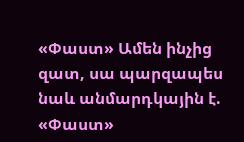«Փաստ» Ամեն ինչից զատ, սա պարզապես նաև անմարդկային է. «Փաստ»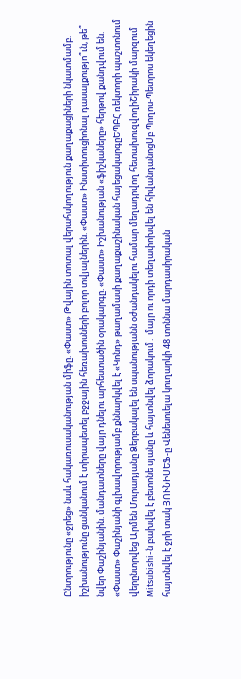Ընտրությունը «ջրեց» նաև հակառուսականության միֆը. «Փաստ» Թվային տոտալ վերահսկողություն քաղաքացիների նկատմամբ. իշխանությունը ցանկանում է տիրապետել բջջային հեռախոսների բոլոր տվյալներին. «Փաստ» Ինստիտուցիոնալ դասալքությո՞ւն, թե՞ նվեր Փաշինյանին. մանդատները վայր դնելու արհեստածին օրակարգը. «Փաստ» Իշխանության «ֆիշկաները» հերթով քանդվում են. «Փաստ» Փաշինյանի գլխավորությամբ քննարկվել է «Կոնդ» թաղամասի քաղաքաշինական հայեցակարգըԵՊԲՀ ռեկտորի պաշտոնում վերընտրվեց Արմեն Մուրադյանը Ձերբակալել են սպանությանն օժանդակելու համար մեղադրվող հետախուզվողիՇիրակի մարզում Mitsubishi-ն բախվել է բետոնե սյանը և հայտնվել ձորակում․ մայր ու որդի տեղափոխվել են հիվանդանոցՍբ Պողոս-Պետրոս եկեղեցին հայտնվել է ջրի տակ ՅՈՒՆԻՍԵՖ-ը Վենեսուելա կուղարկի 48 տոննա մարդասիրական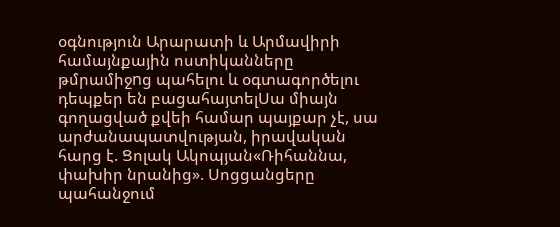օգնություն Արարատի և Արմավիրի համայնքային ոստիկանները թմրամիջnց պահելու և օգտագործելու դեպքեր են բացահայտելՍա միայն գողացված քվեի համար պայքար չէ, սա արժանապատվության, իրավական հարց է. Ցոլակ Ակոպյան«Ռիհաննա, փախիր նրանից». Սոցցանցերը պահանջում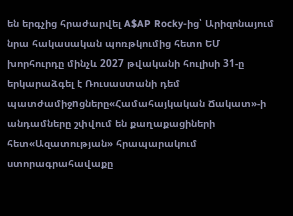են երգչից հրաժարվել A$AP Rocky-ից՝ Արիզոնայում նրա հակասական պոռթկումից հետո ԵՄ խորհուրդը մինչև 2027 թվականի հուլիսի 31-ը երկարաձգել է Ռուսաստանի դեմ պատժամիջnցները«Համահայկական Ճակատ»-ի անդամները շփվում են քաղաքացիների հետ«Ազատության» հրապարակում ստորագրահավաքը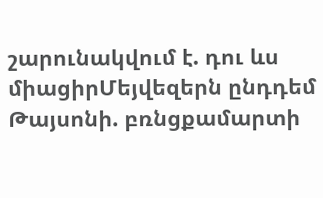շարունակվում է. դու ևս միացիրՄեյվեզերն ընդդեմ Թայսոնի. բռնցքամարտի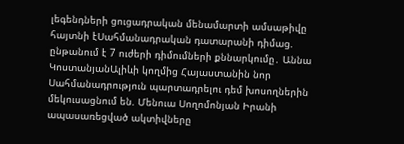լեգենդների ցուցադրական մենամարտի ամսաթիվը հայտնի էՍահմանադրական դատարանի դիմաց. ընթանում է 7 ուժերի դիմումների քննարկումը․ Աննա ԿոստանյանԱլիևի կողմից Հայաստանին նոր Սահմանադրություն պարտադրելու դեմ խոսողներին մեկուսացնում են. Մենուա Սողոմոնյան Իրանի ապասառեցված ակտիվները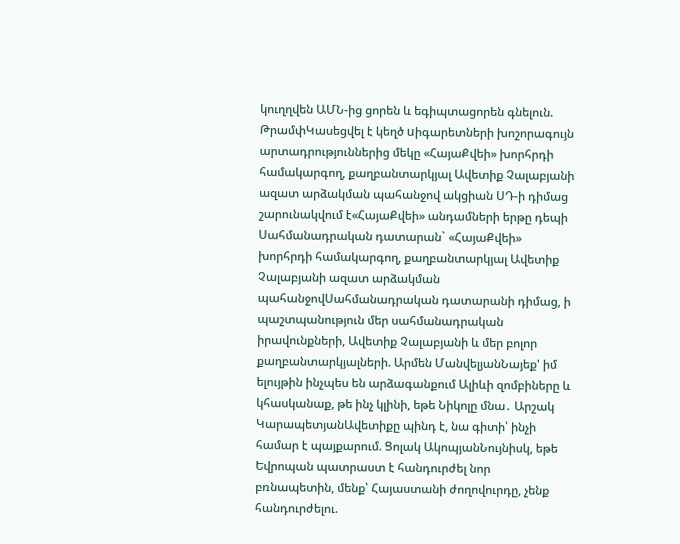կուղղվեն ԱՄՆ-ից ցորեն և եգիպտացորեն գնելուն. ԹրամփԿասեցվել է կեղծ uիգարետների խոշորագույն արտադրություններից մեկը «ՀայաՔվեի» խորհրդի համակարգող, քաղբանտարկյալ Ավետիք Չալաբյանի ազատ արձակման պահանջով ակցիան ՍԴ-ի դիմաց շարունակվում է«ՀայաՔվեի» անդամների երթը դեպի Սահմանադրական դատարան` «ՀայաՔվեի» խորհրդի համակարգող, քաղբանտարկյալ Ավետիք Չալաբյանի ազատ արձակման պահանջովՍահմանադրական դատարանի դիմաց, ի պաշտպանություն մեր սահմանադրական իրավունքների, Ավետիք Չալաբյանի և մեր բոլոր քաղբանտարկյալների. Արմեն ՄանվելյանՆայեք' իմ ելույթին ինչպես են արձագանքում Ալիևի զոմբիները և կհասկանաք, թե ինչ կլինի, եթե Նիկոլը մնա․ Արշակ ԿարապետյանԱվետիքը պինդ է, նա գիտի՝ ինչի համար է պայքարում. Ցոլակ ԱկոպյանՆույնիսկ, եթե Եվրոպան պատրաստ է հանդուրժել նոր բռնապետին, մենք՝ Հայաստանի ժողովուրդը, չենք հանդուրժելու.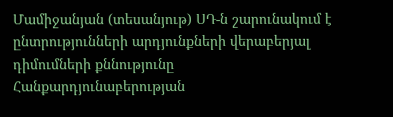Մամիջանյան (տեսանյութ) ՍԴ-ն շարունակում է ընտրությունների արդյունքների վերաբերյալ դիմումների քննությունը Հանքարդյունաբերության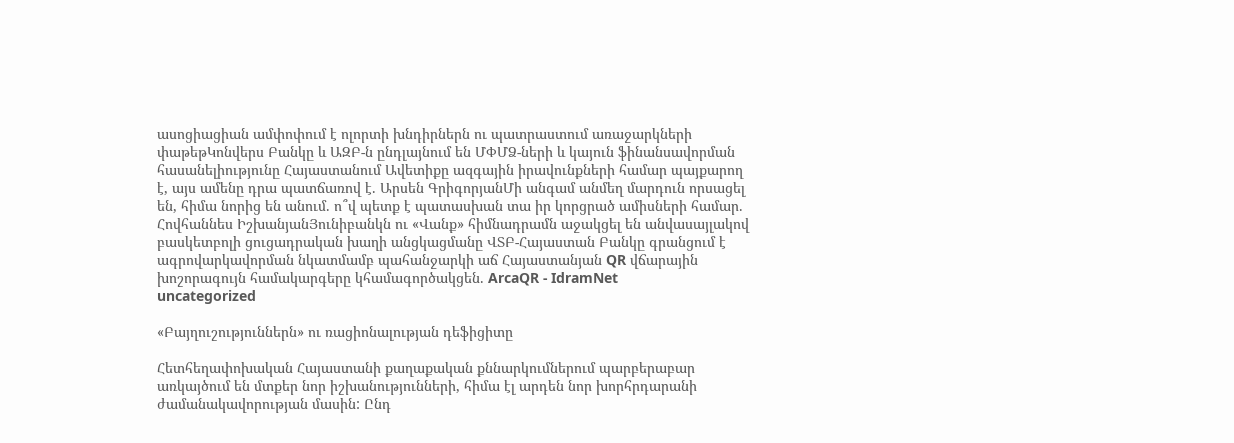ասոցիացիան ամփոփում է ոլորտի խնդիրներն ու պատրաստում առաջարկների փաթեթԿոնվերս Բանկը և ԱԶԲ-ն ընդլայնում են ՄՓՄՁ-ների և կայուն ֆինանսավորման հասանելիությունը Հայաստանում Ավետիքը ազգային իրավունքների համար պայքարող է, այս ամենը դրա պատճառով է. Արսեն ԳրիգորյանՄի անգամ անմեղ մարդուն որսացել են, հիմա նորից են անում. ո՞վ պետք է պատասխան տա իր կորցրած ամիսների համար. Հովհաննես ԻշխանյանՅունիբանկն ու «Վանք» հիմնադրամն աջակցել են անվասայլակով բասկետբոլի ցուցադրական խաղի անցկացմանը ՎՏԲ-Հայաստան Բանկը գրանցում է ագրովարկավորման նկատմամբ պահանջարկի աճ Հայաստանյան QR վճարային խոշորագույն համակարգերը կհամագործակցեն. ArcaQR - IdramNet
uncategorized

«Բայղուշություններն» ու ռացիոնալության դեֆիցիտը

Հետհեղափոխական Հայաստանի քաղաքական քննարկումներում պարբերաբար առկայծում են մտքեր նոր իշխանությունների, հիմա էլ արդեն նոր խորհրդարանի ժամանակավորության մասին: Ընդ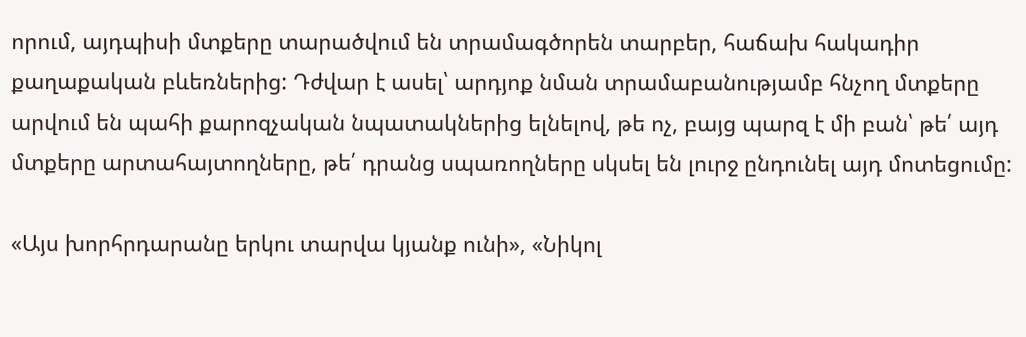որում, այդպիսի մտքերը տարածվում են տրամագծորեն տարբեր, հաճախ հակադիր քաղաքական բևեռներից: Դժվար է ասել՝ արդյոք նման տրամաբանությամբ հնչող մտքերը արվում են պահի քարոզչական նպատակներից ելնելով, թե ոչ, բայց պարզ է մի բան՝ թե՛ այդ մտքերը արտահայտողները, թե՛ դրանց սպառողները սկսել են լուրջ ընդունել այդ մոտեցումը:

«Այս խորհրդարանը երկու տարվա կյանք ունի», «Նիկոլ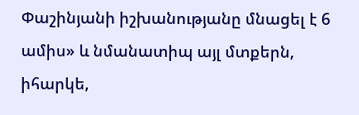Փաշինյանի իշխանությանը մնացել է 6 ամիս» և նմանատիպ այլ մտքերն, իհարկե,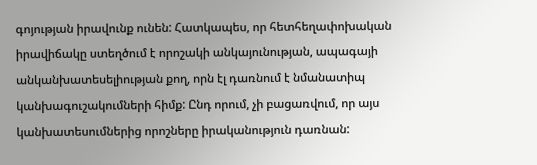գոյության իրավունք ունեն: Հատկապես, որ հետհեղափոխական իրավիճակը ստեղծում է որոշակի անկայունության, ապագայի անկանխատեսելիության քող, որն էլ դառնում է նմանատիպ կանխագուշակումների հիմք: Ընդ որում, չի բացառվում, որ այս կանխատեսումներից որոշները իրականություն դառնան: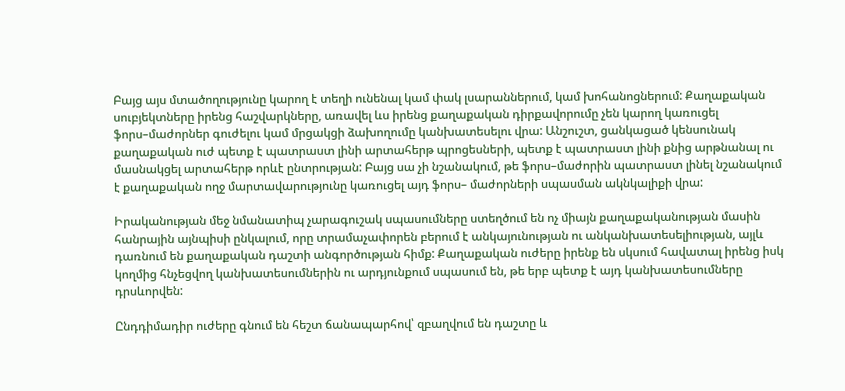Բայց այս մտածողությունը կարող է տեղի ունենալ կամ փակ լսարաններում, կամ խոհանոցներում: Քաղաքական սուբյեկտները իրենց հաշվարկները, առավել ևս իրենց քաղաքական դիրքավորումը չեն կարող կառուցել ֆորս–մաժորներ գուժելու կամ մրցակցի ձախողումը կանխատեսելու վրա: Անշուշտ, ցանկացած կենսունակ քաղաքական ուժ պետք է պատրաստ լինի արտահերթ պրոցեսների, պետք է պատրաստ լինի քնից արթնանալ ու մասնակցել արտահերթ որևէ ընտրության: Բայց սա չի նշանակում, թե ֆորս–մաժորին պատրաստ լինել նշանակում է քաղաքական ողջ մարտավարությունը կառուցել այդ ֆորս– մաժորների սպասման ակնկալիքի վրա:

Իրականության մեջ նմանատիպ չարագուշակ սպասումները ստեղծում են ոչ միայն քաղաքականության մասին հանրային այնպիսի ընկալում, որը տրամաչափորեն բերում է անկայունության ու անկանխատեսելիության, այլև դառնում են քաղաքական դաշտի անգործության հիմք: Քաղաքական ուժերը իրենք են սկսում հավատալ իրենց իսկ կողմից հնչեցվող կանխատեսումներին ու արդյունքում սպասում են, թե երբ պետք է այդ կանխատեսումները դրսևորվեն:

Ընդդիմադիր ուժերը գնում են հեշտ ճանապարհով՝ զբաղվում են դաշտը և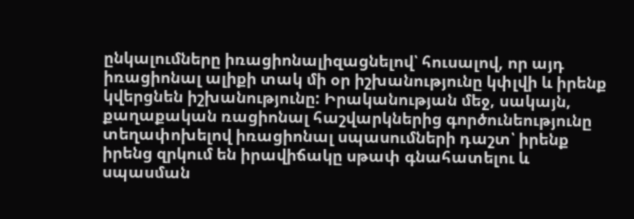ընկալումները իռացիոնալիզացնելով՝ հուսալով, որ այդ իռացիոնալ ալիքի տակ մի օր իշխանությունը կփլվի և իրենք կվերցնեն իշխանությունը: Իրականության մեջ, սակայն, քաղաքական ռացիոնալ հաշվարկներից գործունեությունը տեղափոխելով իռացիոնալ սպասումների դաշտ՝ իրենք իրենց զրկում են իրավիճակը սթափ գնահատելու և սպասման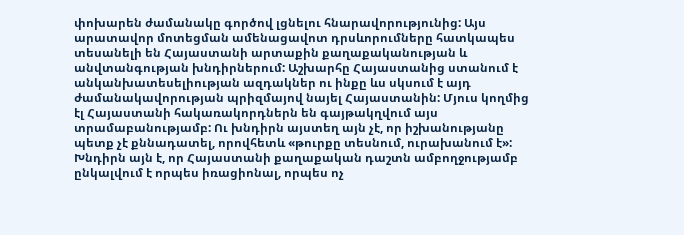փոխարեն ժամանակը գործով լցնելու հնարավորությունից: Այս արատավոր մոտեցման ամենացավոտ դրսևորումները հատկապես տեսանելի են Հայաստանի արտաքին քաղաքականության և անվտանգության խնդիրներում: Աշխարհը Հայաստանից ստանում է անկանխատեսելիության ազդակներ ու ինքը ևս սկսում է այդ ժամանակավորության պրիզմայով նայել Հայաստանին: Մյուս կողմից էլ Հայաստանի հակառակորդներն են գայթակղվում այս տրամաբանությամբ: Ու խնդիրն այստեղ այն չէ, որ իշխանությանը պետք չէ քննադատել, որովհետև «թուրքը տեսնում, ուրախանում է»: Խնդիրն այն է, որ Հայաստանի քաղաքական դաշտն ամբողջությամբ ընկալվում է որպես իռացիոնալ, որպես ոչ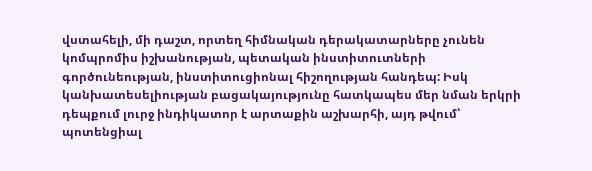վստահելի, մի դաշտ, որտեղ հիմնական դերակատարները չունեն կոմպրոմիս իշխանության, պետական ինստիտուտների գործունեության, ինստիտուցիոնալ հիշողության հանդեպ: Իսկ կանխատեսելիության բացակայությունը հատկապես մեր նման երկրի դեպքում լուրջ ինդիկատոր է արտաքին աշխարհի, այդ թվում՝ պոտենցիալ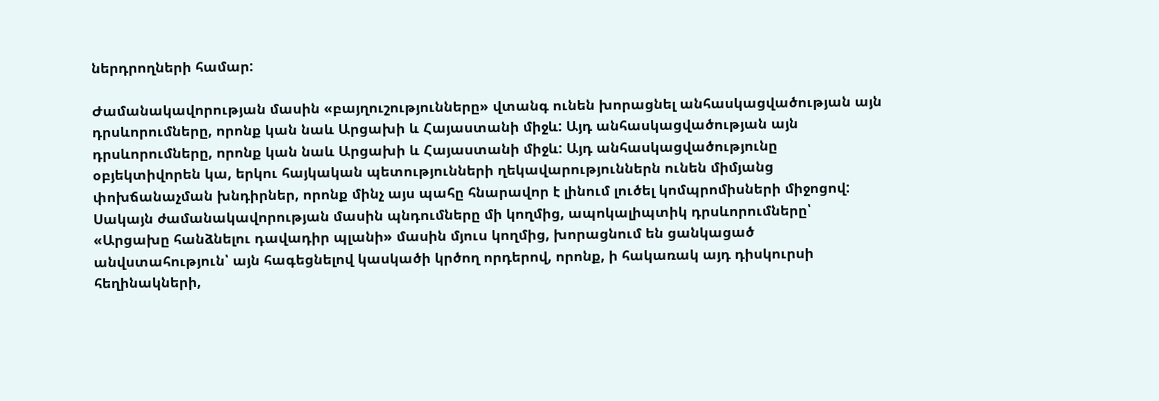ներդրողների համար:

Ժամանակավորության մասին «բայղուշությունները» վտանգ ունեն խորացնել անհասկացվածության այն դրսևորումները, որոնք կան նաև Արցախի և Հայաստանի միջև: Այդ անհասկացվածության այն դրսևորումները, որոնք կան նաև Արցախի և Հայաստանի միջև: Այդ անհասկացվածությունը օբյեկտիվորեն կա, երկու հայկական պետությունների ղեկավարություններն ունեն միմյանց փոխճանաչման խնդիրներ, որոնք մինչ այս պահը հնարավոր է լինում լուծել կոմպրոմիսների միջոցով: Սակայն ժամանակավորության մասին պնդումները մի կողմից, ապոկալիպտիկ դրսևորումները՝ «Արցախը հանձնելու դավադիր պլանի» մասին մյուս կողմից, խորացնում են ցանկացած անվստահություն՝ այն հագեցնելով կասկածի կրծող որդերով, որոնք, ի հակառակ այդ դիսկուրսի հեղինակների,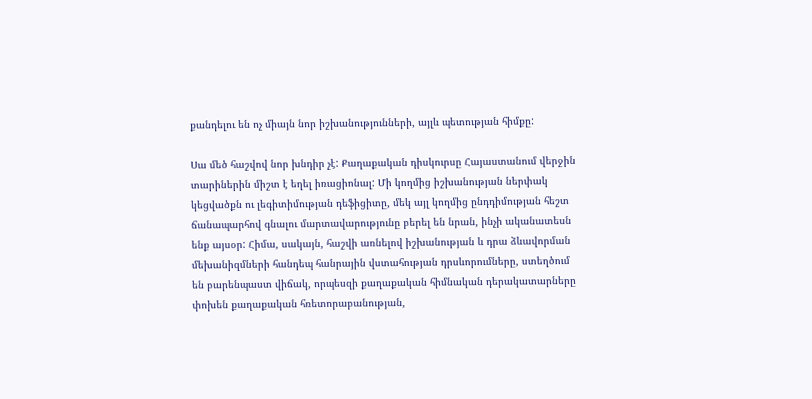քանդելու են ոչ միայն նոր իշխանությունների, այլև պետության հիմքը:

Սա մեծ հաշվով նոր խնդիր չէ: Քաղաքական դիսկուրսը Հայաստանում վերջին տարիներին միշտ է եղել իռացիոնալ: Մի կողմից իշխանության ներփակ կեցվածքն ու լեգիտիմության դեֆիցիտը, մեկ այլ կողմից ընդդիմության հեշտ ճանապարհով գնալու մարտավարությունը բերել են նրան, ինչի ականատեսն ենք այսօր: Հիմա, սակայն, հաշվի առնելով իշխանության և դրա ձևավորման մեխանիզմների հանդեպ հանրային վստահության դրսևորումները, ստեղծում են բարենպաստ վիճակ, որպեսզի քաղաքական հիմնական դերակատարները փոխեն քաղաքական հռետորաբանության,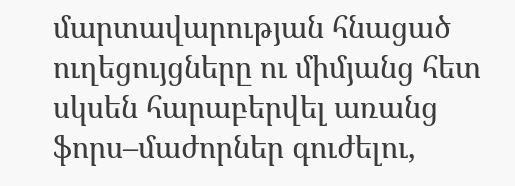մարտավարության հնացած ուղեցույցները ու միմյանց հետ սկսեն հարաբերվել առանց ֆորս–մաժորներ գուժելու,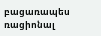բացառապես ռացիոնալ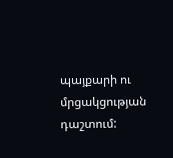պայքարի ու մրցակցության դաշտում: